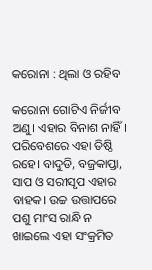କରୋନା : ଥିଲା ଓ ରହିବ

କରୋନା ଗୋଟିଏ ନିର୍ଜୀବ ଅଣୁ। ଏହାର ବିନାଶ ନାହିଁ। ପରିବେଶରେ ଏହା ତିଷ୍ଠି ରହେ। ବାଦୁଡି, ବଜ୍ରକାପ୍ତା, ସାପ ଓ ସରୀସୃପ ଏହାର ବାହକ। ଉଚ୍ଚ ଉତ୍ତାପରେ ପଶୁ ମାଂସ ରାନ୍ଧି ନ ଖାଇଲେ ଏହା ସଂକ୍ରମିତ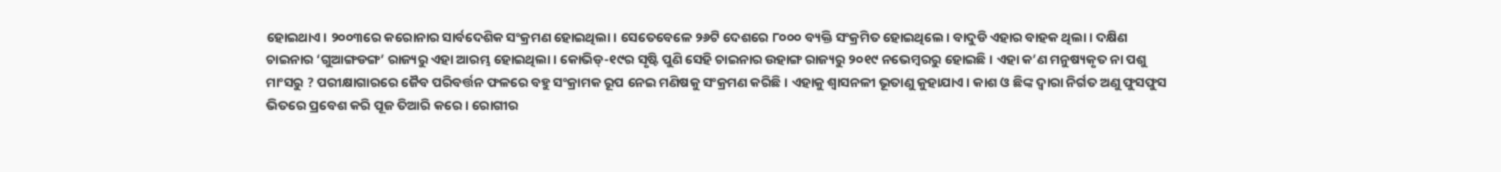ହୋଇଥାଏ। ୨୦୦୩ରେ କରୋନାର ସାର୍ବଦେଶିକ ସଂକ୍ରମଣ ହୋଇଥିଲା। ସେତେବେଳେ ୨୬ଟି ଦେଶରେ ୮୦୦୦ ବ୍ୟକ୍ତି ସଂକ୍ରମିତ ହୋଇଥିଲେ। ବାଦୁଡି ଏହାର ବାହକ ଥିଲା। ଦକ୍ଷିଣ ଚାଇନାର ‘ଗୁଆଙ୍ଗଡଙ୍ଗ’ ରାଜ୍ୟରୁ ଏହା ଆରମ୍ଭ ହୋଇଥିଲା। କୋଭିଡ୍‌-୧୯ର ସୃଷ୍ଟି ପୁଣି ସେହି ଚାଇନାର ଉହାଙ୍ଗ ରାଜ୍ୟରୁ ୨୦୧୯ ନଭେମ୍ବରରୁ ହୋଇଛି। ଏହା କ’ଣ ମନୁଷ୍ୟକୃତ ନା ପଶୁ ମାଂସରୁ ? ପରୀକ୍ଷାଗାରରେ ଜୈବ ପରିବର୍ତ୍ତନ ଫଳରେ ବହୁ ସଂକ୍ରାମକ ରୂପ ନେଇ ମଣିଷକୁ ସଂକ୍ରମଣ କରିଛି। ଏହାକୁ ଶ୍ୱାସନଳୀ ଭୂତାଣୁ କୁହାଯାଏ। କାଶ ଓ ଛିଙ୍କ ଦ୍ୱାରା ନିର୍ଗତ ଅଣୁ ଫୁସଫୁସ ଭିତରେ ପ୍ରବେଶ କରି ପୂଜ ତିଆରି କରେ। ରୋଗୀର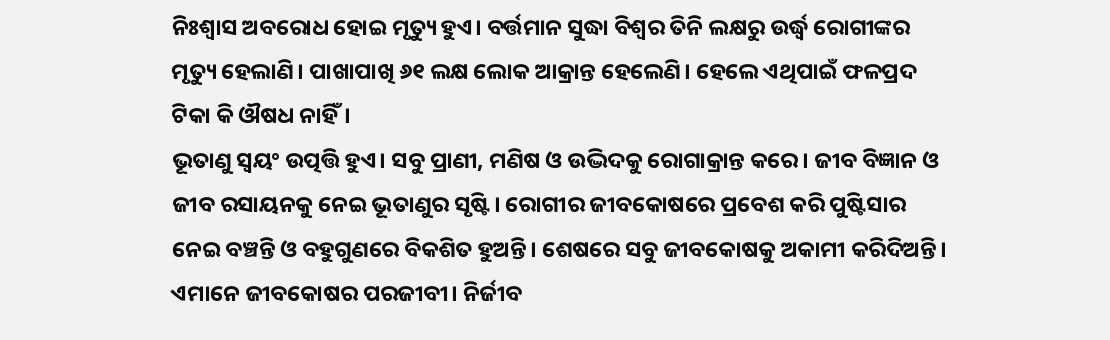ନିଃଶ୍ୱାସ ଅବରୋଧ ହୋଇ ମୃତ୍ୟୁ ହୁଏ। ବର୍ତ୍ତମାନ ସୁଦ୍ଧା ବିଶ୍ୱର ତିନି ଲକ୍ଷରୁ ଉର୍ଦ୍ଧ୍ୱ ରୋଗୀଙ୍କର ମୃତ୍ୟୁ ହେଲାଣି। ପାଖାପାଖି ୬୧ ଲକ୍ଷ ଲୋକ ଆକ୍ରାନ୍ତ ହେଲେଣି। ହେଲେ ଏଥିପାଇଁ ଫଳପ୍ରଦ ଟିକା କି ଔଷଧ ନାହିଁ।
ଭୂତାଣୁ ସ୍ବୟଂ ଉତ୍ପତ୍ତି ହୁଏ। ସବୁ ପ୍ରାଣୀ, ମଣିଷ ଓ ଉଦ୍ଭିଦକୁ ରୋଗାକ୍ରାନ୍ତ କରେ। ଜୀବ ବିଜ୍ଞାନ ଓ ଜୀବ ରସାୟନକୁ ନେଇ ଭୂତାଣୁର ସୃଷ୍ଟି। ରୋଗୀର ଜୀବକୋଷରେ ପ୍ରବେଶ କରି ପୁଷ୍ଟିସାର ନେଇ ବଞ୍ଚନ୍ତି ଓ ବହୁଗୁଣରେ ବିକଶିତ ହୁଅନ୍ତି। ଶେଷରେ ସବୁ ଜୀବକୋଷକୁ ଅକାମୀ କରିଦିଅନ୍ତି। ଏମାନେ ଜୀବକୋଷର ପରଜୀବୀ। ନିର୍ଜୀବ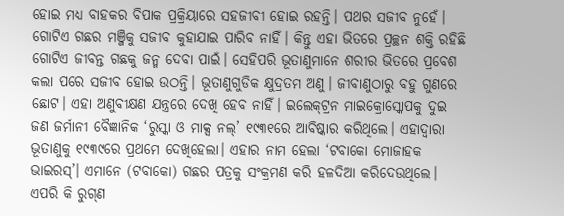ହୋଇ ମଧ୍ୟ ବାହକର ବିପାକ ପ୍ରକ୍ରିୟାରେ ସହଜୀବୀ ହୋଇ ରହନ୍ତି। ପଥର ସଜୀବ ନୁହେଁ। ଗୋଟିଏ ଗଛର ମଞ୍ଜିକୁ ସଜୀବ କୁହାଯାଇ ପାରିବ ନାହିଁ। କିନ୍ତୁ ଏହା ଭିତରେ ପ୍ରଚ୍ଛନ ଶକ୍ତି ରହିଛି ଗୋଟିଏ ଜୀବନ୍ତ ଗଛକୁ ଜନ୍ମ ଦେବା ପାଇଁ। ସେହିପରି ଭୂତାଣୁମାନେ ଶରୀର ଭିତରେ ପ୍ରବେଶ କଲା ପରେ ସଜୀବ ହୋଇ ଉଠନ୍ତି। ଭୂତାଣୁଗୁଡିକ କ୍ଷୁଦ୍ରତମ ଅଣୁ। ଜୀବାଣୁଠାରୁ ବହୁ ଗୁଣରେ ଛୋଟ। ଏହା ଅଣୁବୀକ୍ଷଣ ଯନ୍ତ୍ରରେ ଦେଖି ହେବ ନାହିଁ। ଇଲେକ୍‌ଟ୍ରନ ମାଇକ୍ରୋସ୍କୋପକୁ ଦୁଇ ଜଣ ଜର୍ମାନୀ ବୈଜ୍ଞାନିକ ‘ରୁସ୍କା ଓ ମାକ୍ସ ନଲ୍‌’ ୧୯୩୧ରେ ଆବିଷ୍କାର କରିଥିଲେ। ଏହାଦ୍ୱାରା ଭୂତାଣୁକୁ ୧୯୩୯ରେ ପ୍ରଥମେ ଦେଖିହେଲା। ଏହାର ନାମ ହେଲା ‘ଟବାକୋ ମୋଜାହକ ଭାଇରସ୍‌’। ଏମାନେ (ଟବାକୋ) ଗଛର ପତ୍ରକୁ ସଂକ୍ରମଣ କରି ହଳଦିଆ କରିଦେଉଥିଲେ। ଏପରି କି ରୁଗ୍‌ଣ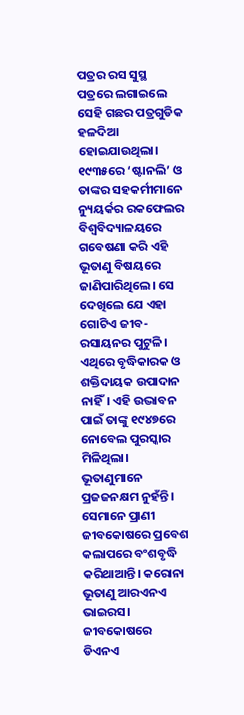ପତ୍ରର ରସ ସୁସ୍ଥ ପତ୍ରରେ ଲଗାଇଲେ ସେହି ଗଛର ପତ୍ରଗୁଡିକ ହଳଦିଆ ହୋଇଯାଉଥିଲା। ୧୯୩୫ରେ ‘ଷ୍ଟାନଲି’ ଓ ତାଙ୍କର ସହକର୍ମୀମାନେ ନ୍ୟୁୟର୍କର ରକଫେଲର ବିଶ୍ୱବିଦ୍ୟାଳୟରେ ଗବେଷଣା କରି ଏହି ଭୂତାଣୁ ବିଷୟରେ ଜାଣିପାରିଥିଲେ। ସେ ଦେଖିଲେ ଯେ ଏହା ଗୋଟିଏ ଜୀବ-ରସାୟନର ପୁଟୁଳି। ଏଥିରେ ବୃଦ୍ଧିକାରକ ଓ ଶକ୍ତିଦାୟକ ଉପାଦାନ ନାହିଁ। ଏହି ଉଦ୍ଭାବନ ପାଇଁ ତାଙ୍କୁ ୧୯୪୭ରେ ନୋବେଲ ପୁରସ୍କାର ମିଳିଥିଲା।
ଭୂତାଣୁମାନେ ପ୍ରଜଜନକ୍ଷମ ନୁହଁନ୍ତି। ସେମାନେ ପ୍ରାଣୀ ଜୀବକୋଷରେ ପ୍ରବେଶ କଲାପରେ ବଂଶବୃଦ୍ଧି କରିଥାଆନ୍ତି। କରୋନା ଭୂତାଣୁ ଆରଏନଏ ଭାଇରସ। ଜୀବକୋଷରେ ଡିଏନଏ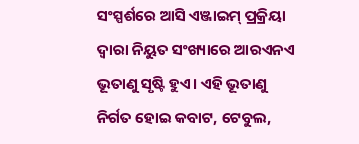ସଂସ୍ପର୍ଶରେ ଆସି ଏଞ୍ଜାଇମ୍‌ ପ୍ରକ୍ରିୟା ଦ୍ୱାରା ନିୟୁତ ସଂଖ୍ୟାରେ ଆରଏନଏ ଭୂତାଣୁ ସୃଷ୍ଟି ହୁଏ। ଏହି ଭୂତାଣୁ ନିର୍ଗତ ହୋଇ କବାଟ, ଟେବୁଲ,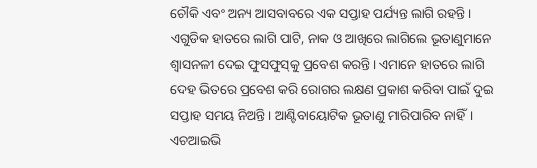ଚୌକି ଏବଂ ଅନ୍ୟ ଆସବାବରେ ଏକ ସପ୍ତାହ ପର୍ଯ୍ୟନ୍ତ ଲାଗି ରହନ୍ତି। ଏଗୁଡିକ ହାତରେ ଲାଗି ପାଟି, ନାକ ଓ ଆଖିରେ ଲାଗିଲେ ଭୂତାଣୁମାନେ ଶ୍ୱାସନଳୀ ଦେଇ ଫୁସଫୁସ୍‌କୁ ପ୍ରବେଶ କରନ୍ତି। ଏମାନେ ହାତରେ ଲାଗି ଦେହ ଭିତରେ ପ୍ରବେଶ କରି ରୋଗର ଲକ୍ଷଣ ପ୍ରକାଶ କରିବା ପାଇଁ ଦୁଇ ସପ୍ତାହ ସମୟ ନିଅନ୍ତି। ଆଣ୍ଟିବାୟୋଟିକ ଭୂତାଣୁ ମାରିପାରିବ ନାହିଁ। ଏଚଆଇଭି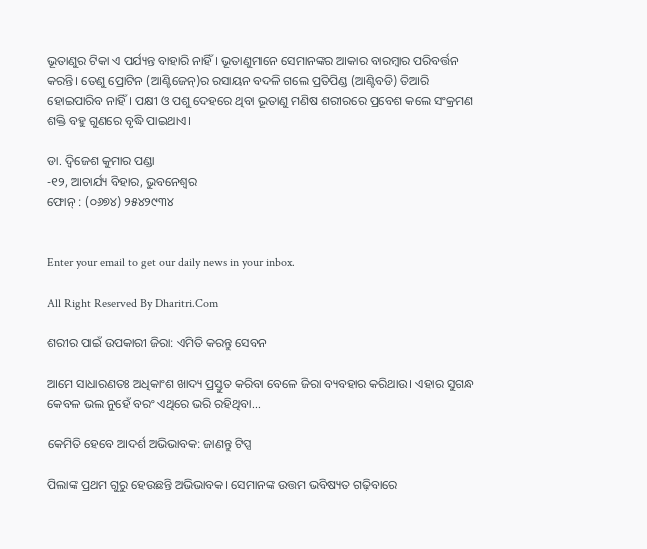ଭୂତାଣୁର ଟିକା ଏ ପର୍ଯ୍ୟନ୍ତ ବାହାରି ନାହିଁ। ଭୂତାଣୁମାନେ ସେମାନଙ୍କର ଆକାର ବାରମ୍ବାର ପରିବର୍ତ୍ତନ କରନ୍ତି। ତେଣୁ ପ୍ରୋଟିନ (ଆଣ୍ଟିଜେନ୍‌)ର ରସାୟନ ବଦଳି ଗଲେ ପ୍ରତିପିଣ୍ଡ (ଆଣ୍ଟିବଡି) ତିଆରି ହୋଇପାରିବ ନାହିଁ। ପକ୍ଷୀ ଓ ପଶୁ ଦେହରେ ଥିବା ଭୂତାଣୁ ମଣିଷ ଶରୀରରେ ପ୍ରବେଶ କଲେ ସଂକ୍ରମଣ ଶକ୍ତି ବହୁ ଗୁଣରେ ବୃଦ୍ଧି ପାଇଥାଏ।

ଡା. ଦ୍ୱିଜେଶ କୁମାର ପଣ୍ଡା
-୧୨, ଆଚାର୍ଯ୍ୟ ବିହାର, ଭୁବନେଶ୍ୱର
ଫୋନ୍‌ : (୦୬୭୪) ୨୫୪୨୯୩୪


Enter your email to get our daily news in your inbox.

All Right Reserved By Dharitri.Com

ଶରୀର ପାଇଁ ଉପକାରୀ ଜିରା: ଏମିତି କରନ୍ତୁ ସେବନ

ଆମେ ସାଧାରଣତଃ ଅଧିକାଂଶ ଖାଦ୍ୟ ପ୍ରସ୍ତୁତ କରିବା ବେଳେ ଜିରା ବ୍ୟବହାର କରିଥାଉ। ଏହାର ସୁଗନ୍ଧ କେବଳ ଭଲ ନୁହେଁ ବରଂ ଏଥିରେ ଭରି ରହିଥିବା...

କେମିତି ହେବେ ଆଦର୍ଶ ଅଭିଭାବକ: ଜାଣନ୍ତୁ ଟିପ୍ସ

ପିଲାଙ୍କ ପ୍ରଥମ ଗୁରୁ ହେଉଛନ୍ତି ଅଭିଭାବକ। ସେମାନଙ୍କ ଉତ୍ତମ ଭବିଷ୍ୟତ ଗଢ଼ିବାରେ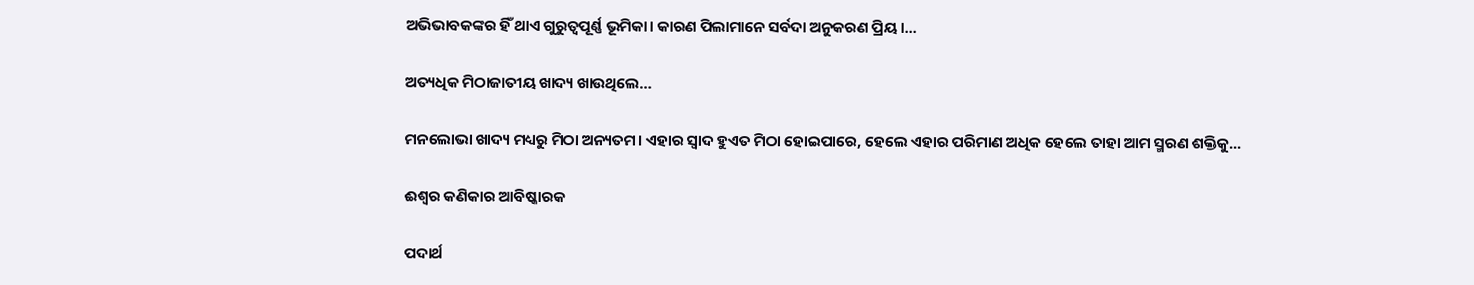ଅଭିଭାବକଙ୍କର ହିଁ ଥାଏ ଗୁରୁତ୍ୱପୂର୍ଣ୍ଣ ଭୂମିକା। କାରଣ ପିଲାମାନେ ସର୍ବଦା ଅନୁକରଣ ପ୍ରିୟ।...

ଅତ୍ୟଧିକ ମିଠାଜାତୀୟ ଖାଦ୍ୟ ଖାଉଥିଲେ…

ମନଲୋଭା ଖାଦ୍ୟ ମଧ୍ୟରୁ ମିଠା ଅନ୍ୟତମ। ଏହାର ସ୍ବାଦ ହୁଏତ ମିଠା ହୋଇପାରେ, ହେଲେ ଏହାର ପରିମାଣ ଅଧିକ ହେଲେ ତାହା ଆମ ସ୍ମରଣ ଶକ୍ତିକୁ...

ଈଶ୍ୱର କଣିକାର ଆବିଷ୍କାରକ

ପଦାର୍ଥ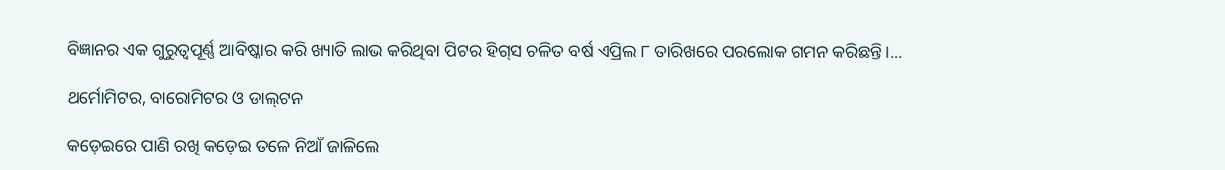ବିଜ୍ଞାନର ଏକ ଗୁରୁତ୍ୱପୂର୍ଣ୍ଣ ଆବିଷ୍କାର କରି ଖ୍ୟାତି ଲାଭ କରିଥିବା ପିଟର ହିଗ୍‌ସ ଚଳିତ ବର୍ଷ ଏପ୍ରିଲ ୮ ତାରିଖରେ ପରଲୋକ ଗମନ କରିଛନ୍ତି।...

ଥର୍ମୋମିଟର, ବାରୋମିଟର ଓ ଡାଲ୍‌ଟନ

କଡ଼େଇରେ ପାଣି ରଖି କଡ଼େଇ ତଳେ ନିଆଁ ଜାଳିଲେ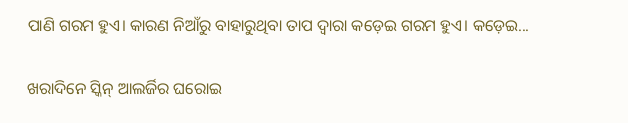ପାଣି ଗରମ ହୁଏ। କାରଣ ନିଆଁରୁ ବାହାରୁଥିବା ତାପ ଦ୍ୱାରା କଡ଼େଇ ଗରମ ହୁଏ। କଡ଼େଇ...

ଖରାଦିନେ ସ୍କିନ୍‌ ଆଲର୍ଜିର ଘରୋଇ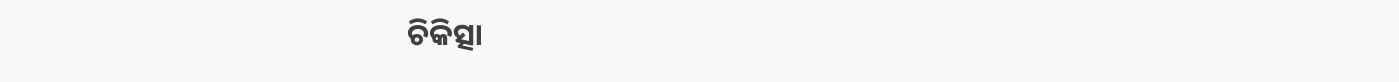ଚିକିତ୍ସା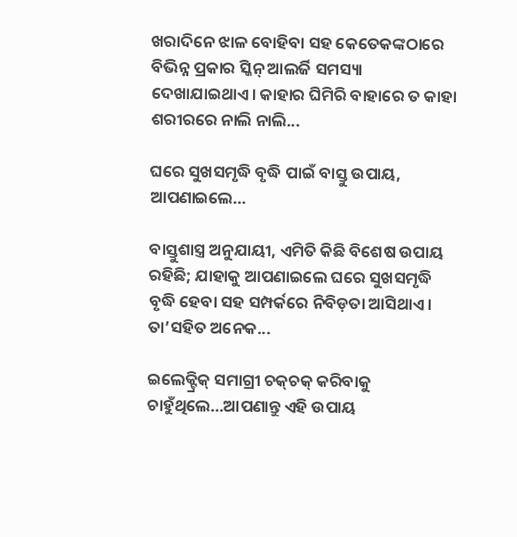ଖରାଦିନେ ଝାଳ ବୋହିବା ସହ କେତେକଙ୍କଠାରେ ବିଭିନ୍ନ ପ୍ରକାର ସ୍କିନ୍‌ ଆଲର୍ଜି ସମସ୍ୟା ଦେଖାଯାଇଥାଏ। କାହାର ଘିମିରି ବାହାରେ ତ କାହା ଶରୀରରେ ନାଲି ନାଲି...

ଘରେ ସୁଖସମୃଦ୍ଧି ବୃଦ୍ଧି ପାଇଁ ବାସ୍ତୁ ଉପାୟ, ଆପଣାଇଲେ…

ବାସ୍ତୁଶାସ୍ତ୍ର ଅନୁଯାୟୀ, ଏମିତି କିଛି ବିଶେଷ ଉପାୟ ରହିଛି; ଯାହାକୁ ଆପଣାଇଲେ ଘରେ ସୁଖସମୃଦ୍ଧି ବୃଦ୍ଧି ହେବା ସହ ସମ୍ପର୍କରେ ନିବିଡ଼ତା ଆସିଥାଏ। ତା’ସହିତ ଅନେକ...

ଇଲେକ୍ଟ୍ରିକ୍‌ ସମାଗ୍ରୀ ଚକ୍‌ଚକ୍‌ କରିବାକୁ ଚାହୁଁଥିଲେ…ଆପଣାନ୍ତୁ ଏହି ଉପାୟ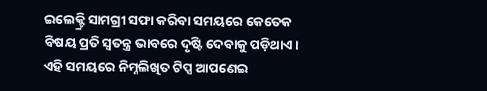ଇଲେକ୍ଟ୍ରି ସାମଗ୍ରୀ ସଫା କରିବା ସମୟରେ କେତେକ ବିଷୟ ପ୍ରତି ସ୍ବତନ୍ତ୍ର ଭାବରେ ଦୃଷ୍ଟି ଦେବାକୁ ପଡ଼ିଥାଏ। ଏହି ସମୟରେ ନିମ୍ନଲିଖିତ ଟିପ୍ସ ଆପଣେଇ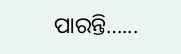ପାରନ୍ତି…...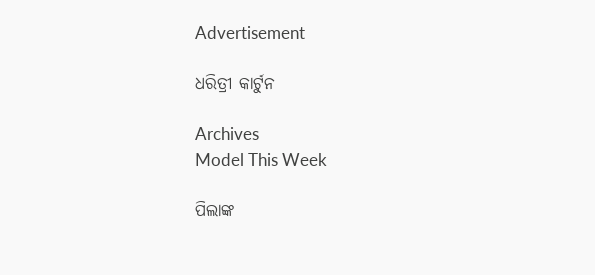Advertisement

ଧରିତ୍ରୀ କାର୍ଟୁନ

Archives
Model This Week

ପିଲାଙ୍କ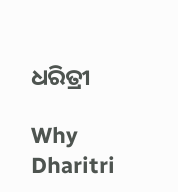ଧରିତ୍ରୀ

Why Dharitri